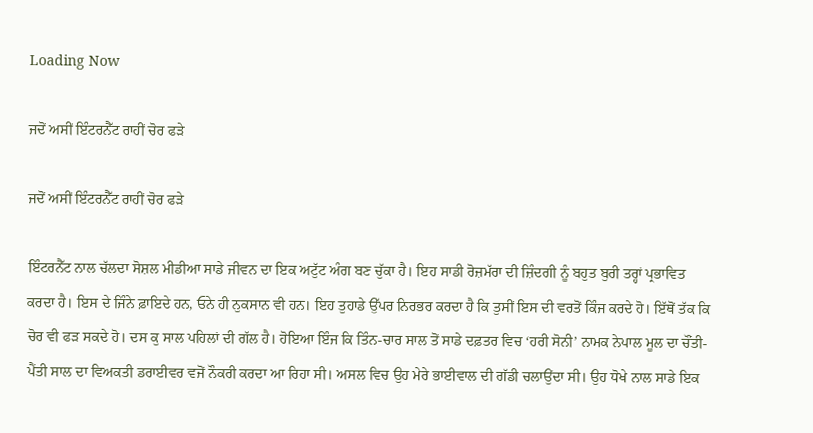Loading Now

ਜਦੋਂ ਅਸੀਂ ਇੰਟਰਨੈੱਟ ਰਾਹੀਂ ਚੋਰ ਫੜੇ

ਜਦੋਂ ਅਸੀਂ ਇੰਟਰਨੈੱਟ ਰਾਹੀਂ ਚੋਰ ਫੜੇ

ਇੰਟਰਨੈੱਟ ਨਾਲ ਚੱਲਦਾ ਸੋਸ਼ਲ ਮੀਡੀਆ ਸਾਡੇ ਜੀਵਨ ਦਾ ਇਕ ਅਟੁੱਟ ਅੰਗ ਬਣ ਚੁੱਕਾ ਹੈ। ਇਹ ਸਾਡੀ ਰੋਜ਼ਮੱਰਾ ਦੀ ਜ਼ਿੰਦਗੀ ਨੂੰ ਬਹੁਤ ਬੁਰੀ ਤਰ੍ਹਾਂ ਪ੍ਰਭਾਵਿਤ ਕਰਦਾ ਹੈ। ਇਸ ਦੇ ਜਿੰਨੇ ਫ਼ਾਇਦੇ ਹਨ, ਓਨੇ ਹੀ ਨੁਕਸਾਨ ਵੀ ਹਨ। ਇਹ ਤੁਹਾਡੇ ਉੱਪਰ ਨਿਰਭਰ ਕਰਦਾ ਹੈ ਕਿ ਤੁਸੀਂ ਇਸ ਦੀ ਵਰਤੋਂ ਕਿੰਜ ਕਰਦੇ ਹੋ। ਇੱਥੋਂ ਤੱਕ ਕਿ ਚੋਰ ਵੀ ਫੜ ਸਕਦੇ ਹੋ। ਦਸ ਕੁ ਸਾਲ ਪਹਿਲਾਂ ਦੀ ਗੱਲ ਹੈ। ਹੋਇਆ ਇੰਜ ਕਿ ਤਿੰਨ-ਚਾਰ ਸਾਲ ਤੋਂ ਸਾਡੇ ਦਫ਼ਤਰ ਵਿਚ ‘ਹਰੀ ਸੋਨੀ’ ਨਾਮਕ ਨੇਪਾਲ ਮੂਲ ਦਾ ਚੌਂਤੀ-ਪੈਂਤੀ ਸਾਲ ਦਾ ਵਿਅਕਤੀ ਡਰਾਈਵਰ ਵਜੋਂ ਨੌਕਰੀ ਕਰਦਾ ਆ ਰਿਹਾ ਸੀ। ਅਸਲ ਵਿਚ ਉਹ ਮੇਰੇ ਭਾਈਵਾਲ ਦੀ ਗੱਡੀ ਚਲਾਉਂਦਾ ਸੀ। ਉਹ ਧੋਖੇ ਨਾਲ ਸਾਡੇ ਇਕ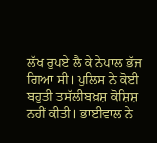ਲੱਖ ਰੁਪਏ ਲੈ ਕੇ ਨੇਪਾਲ ਭੱਜ ਗਿਆ ਸੀ। ਪੁਲਿਸ ਨੇ ਕੋਈ ਬਹੁਤੀ ਤਸੱਲੀਬਖ਼ਸ਼ ਕੋਸ਼ਿਸ਼ ਨਹੀਂ ਕੀਤੀ। ਭਾਈਵਾਲ ਨੇ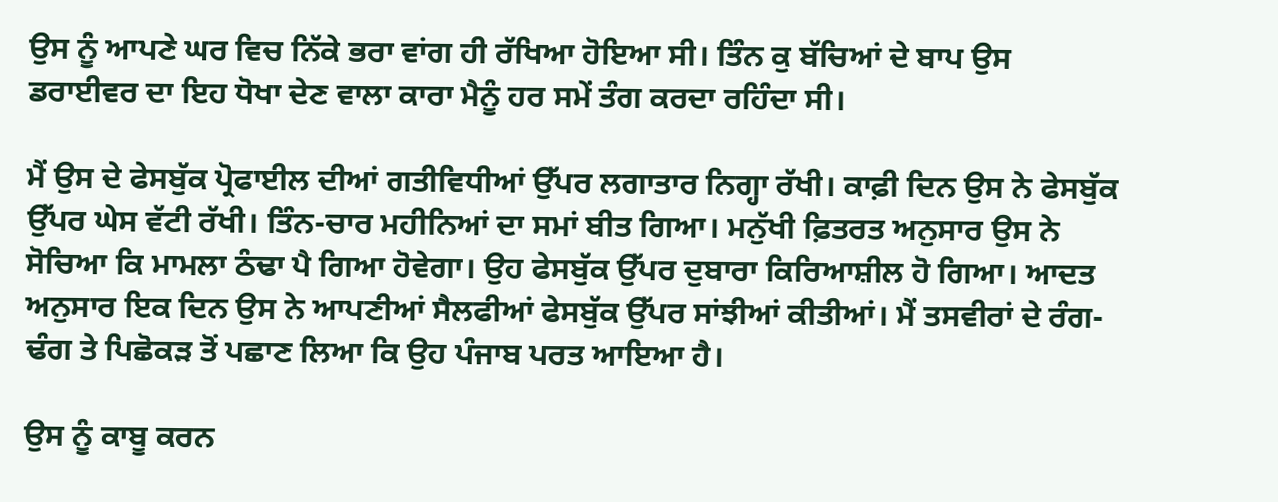ਉਸ ਨੂੰ ਆਪਣੇ ਘਰ ਵਿਚ ਨਿੱਕੇ ਭਰਾ ਵਾਂਗ ਹੀ ਰੱਖਿਆ ਹੋਇਆ ਸੀ। ਤਿੰਨ ਕੁ ਬੱਚਿਆਂ ਦੇ ਬਾਪ ਉਸ ਡਰਾਈਵਰ ਦਾ ਇਹ ਧੋਖਾ ਦੇਣ ਵਾਲਾ ਕਾਰਾ ਮੈਨੂੰ ਹਰ ਸਮੇਂ ਤੰਗ ਕਰਦਾ ਰਹਿੰਦਾ ਸੀ।

ਮੈਂ ਉਸ ਦੇ ਫੇਸਬੁੱਕ ਪ੍ਰੋਫਾਈਲ ਦੀਆਂ ਗਤੀਵਿਧੀਆਂ ਉੱਪਰ ਲਗਾਤਾਰ ਨਿਗ੍ਹਾ ਰੱਖੀ। ਕਾਫ਼ੀ ਦਿਨ ਉਸ ਨੇ ਫੇਸਬੁੱਕ ਉੱਪਰ ਘੇਸ ਵੱਟੀ ਰੱਖੀ। ਤਿੰਨ-ਚਾਰ ਮਹੀਨਿਆਂ ਦਾ ਸਮਾਂ ਬੀਤ ਗਿਆ। ਮਨੁੱਖੀ ਫ਼ਿਤਰਤ ਅਨੁਸਾਰ ਉਸ ਨੇ ਸੋਚਿਆ ਕਿ ਮਾਮਲਾ ਠੰਢਾ ਪੈ ਗਿਆ ਹੋਵੇਗਾ। ਉਹ ਫੇਸਬੁੱਕ ਉੱਪਰ ਦੁਬਾਰਾ ਕਿਰਿਆਸ਼ੀਲ ਹੋ ਗਿਆ। ਆਦਤ ਅਨੁਸਾਰ ਇਕ ਦਿਨ ਉਸ ਨੇ ਆਪਣੀਆਂ ਸੈਲਫੀਆਂ ਫੇਸਬੁੱਕ ਉੱਪਰ ਸਾਂਝੀਆਂ ਕੀਤੀਆਂ। ਮੈਂ ਤਸਵੀਰਾਂ ਦੇ ਰੰਗ-ਢੰਗ ਤੇ ਪਿਛੋਕੜ ਤੋਂ ਪਛਾਣ ਲਿਆ ਕਿ ਉਹ ਪੰਜਾਬ ਪਰਤ ਆਇਆ ਹੈ।

ਉਸ ਨੂੰ ਕਾਬੂ ਕਰਨ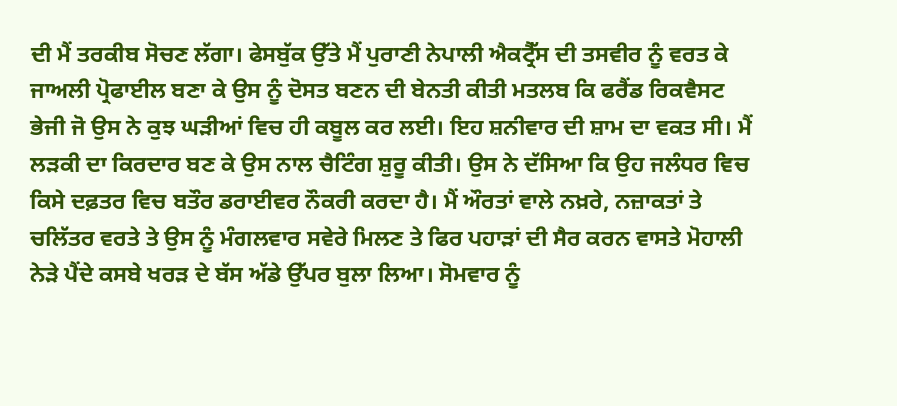ਦੀ ਮੈਂ ਤਰਕੀਬ ਸੋਚਣ ਲੱਗਾ। ਫੇਸਬੁੱਕ ਉੱਤੇ ਮੈਂ ਪੁਰਾਣੀ ਨੇਪਾਲੀ ਐਕਟ੍ਰੈੱਸ ਦੀ ਤਸਵੀਰ ਨੂੰ ਵਰਤ ਕੇ ਜਾਅਲੀ ਪ੍ਰੋਫਾਈਲ ਬਣਾ ਕੇ ਉਸ ਨੂੰ ਦੋਸਤ ਬਣਨ ਦੀ ਬੇਨਤੀ ਕੀਤੀ ਮਤਲਬ ਕਿ ਫਰੈਂਡ ਰਿਕਵੈਸਟ ਭੇਜੀ ਜੋ ਉਸ ਨੇ ਕੁਝ ਘੜੀਆਂ ਵਿਚ ਹੀ ਕਬੂਲ ਕਰ ਲਈ। ਇਹ ਸ਼ਨੀਵਾਰ ਦੀ ਸ਼ਾਮ ਦਾ ਵਕਤ ਸੀ। ਮੈਂ ਲੜਕੀ ਦਾ ਕਿਰਦਾਰ ਬਣ ਕੇ ਉਸ ਨਾਲ ਚੈਟਿੰਗ ਸ਼ੁਰੂ ਕੀਤੀ। ਉਸ ਨੇ ਦੱਸਿਆ ਕਿ ਉਹ ਜਲੰਧਰ ਵਿਚ ਕਿਸੇ ਦਫ਼ਤਰ ਵਿਚ ਬਤੌਰ ਡਰਾਈਵਰ ਨੌਕਰੀ ਕਰਦਾ ਹੈ। ਮੈਂ ਔਰਤਾਂ ਵਾਲੇ ਨਖ਼ਰੇ, ਨਜ਼ਾਕਤਾਂ ਤੇ ਚਲਿੱਤਰ ਵਰਤੇ ਤੇ ਉਸ ਨੂੰ ਮੰਗਲਵਾਰ ਸਵੇਰੇ ਮਿਲਣ ਤੇ ਫਿਰ ਪਹਾੜਾਂ ਦੀ ਸੈਰ ਕਰਨ ਵਾਸਤੇ ਮੋਹਾਲੀ ਨੇੜੇ ਪੈਂਦੇ ਕਸਬੇ ਖਰੜ ਦੇ ਬੱਸ ਅੱਡੇ ਉੱਪਰ ਬੁਲਾ ਲਿਆ। ਸੋਮਵਾਰ ਨੂੰ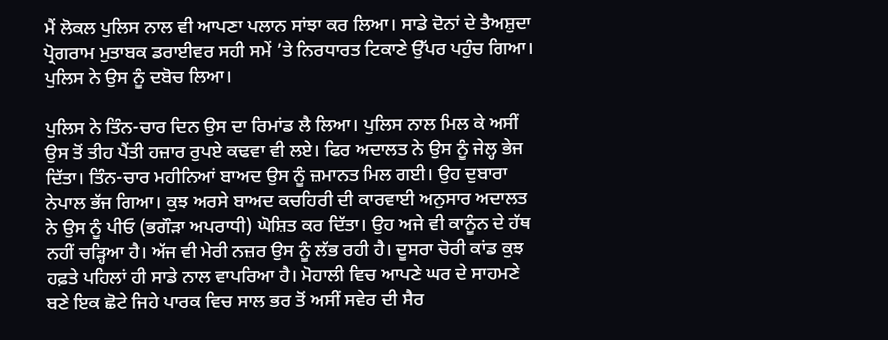ਮੈਂ ਲੋਕਲ ਪੁਲਿਸ ਨਾਲ ਵੀ ਆਪਣਾ ਪਲਾਨ ਸਾਂਝਾ ਕਰ ਲਿਆ। ਸਾਡੇ ਦੋਨਾਂ ਦੇ ਤੈਅਸ਼ੁਦਾ ਪ੍ਰੋਗਰਾਮ ਮੁਤਾਬਕ ਡਰਾਈਵਰ ਸਹੀ ਸਮੇਂ ’ਤੇ ਨਿਰਧਾਰਤ ਟਿਕਾਣੇ ਉੱਪਰ ਪਹੁੰਚ ਗਿਆ। ਪੁਲਿਸ ਨੇ ਉਸ ਨੂੰ ਦਬੋਚ ਲਿਆ।

ਪੁਲਿਸ ਨੇ ਤਿੰਨ-ਚਾਰ ਦਿਨ ਉਸ ਦਾ ਰਿਮਾਂਡ ਲੈ ਲਿਆ। ਪੁਲਿਸ ਨਾਲ ਮਿਲ ਕੇ ਅਸੀਂ ਉਸ ਤੋਂ ਤੀਹ ਪੈਂਤੀ ਹਜ਼ਾਰ ਰੁਪਏ ਕਢਵਾ ਵੀ ਲਏ। ਫਿਰ ਅਦਾਲਤ ਨੇ ਉਸ ਨੂੰ ਜੇਲ੍ਹ ਭੇਜ ਦਿੱਤਾ। ਤਿੰਨ-ਚਾਰ ਮਹੀਨਿਆਂ ਬਾਅਦ ਉਸ ਨੂੰ ਜ਼ਮਾਨਤ ਮਿਲ ਗਈ। ਉਹ ਦੁਬਾਰਾ ਨੇਪਾਲ ਭੱਜ ਗਿਆ। ਕੁਝ ਅਰਸੇ ਬਾਅਦ ਕਚਹਿਰੀ ਦੀ ਕਾਰਵਾਈ ਅਨੁਸਾਰ ਅਦਾਲਤ ਨੇ ਉਸ ਨੂੰ ਪੀਓ (ਭਗੌੜਾ ਅਪਰਾਧੀ) ਘੋਸ਼ਿਤ ਕਰ ਦਿੱਤਾ। ਉਹ ਅਜੇ ਵੀ ਕਾਨੂੰਨ ਦੇ ਹੱਥ ਨਹੀਂ ਚੜ੍ਹਿਆ ਹੈ। ਅੱਜ ਵੀ ਮੇਰੀ ਨਜ਼ਰ ਉਸ ਨੂੰ ਲੱਭ ਰਹੀ ਹੈ। ਦੂਸਰਾ ਚੋਰੀ ਕਾਂਡ ਕੁਝ ਹਫ਼ਤੇ ਪਹਿਲਾਂ ਹੀ ਸਾਡੇ ਨਾਲ ਵਾਪਰਿਆ ਹੈ। ਮੋਹਾਲੀ ਵਿਚ ਆਪਣੇ ਘਰ ਦੇ ਸਾਹਮਣੇ ਬਣੇ ਇਕ ਛੋਟੇ ਜਿਹੇ ਪਾਰਕ ਵਿਚ ਸਾਲ ਭਰ ਤੋਂ ਅਸੀਂ ਸਵੇਰ ਦੀ ਸੈਰ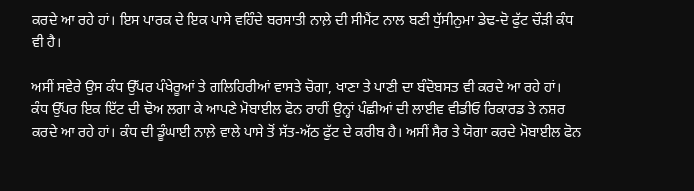ਕਰਦੇ ਆ ਰਹੇ ਹਾਂ। ਇਸ ਪਾਰਕ ਦੇ ਇਕ ਪਾਸੇ ਵਹਿੰਦੇ ਬਰਸਾਤੀ ਨਾਲ਼ੇ ਦੀ ਸੀਮੈਂਟ ਨਾਲ ਬਣੀ ਧੁੱਸੀਨੁਮਾ ਡੇਢ-ਦੋ ਫੁੱਟ ਚੌੜੀ ਕੰਧ ਵੀ ਹੈ।

ਅਸੀਂ ਸਵੇਰੇ ਉਸ ਕੰਧ ਉੱਪਰ ਪੰਖੇਰੂਆਂ ਤੇ ਗਲਿਹਿਰੀਆਂ ਵਾਸਤੇ ਚੋਗਾ, ਖਾਣਾ ਤੇ ਪਾਣੀ ਦਾ ਬੰਦੋਬਸਤ ਵੀ ਕਰਦੇ ਆ ਰਹੇ ਹਾਂ। ਕੰਧ ਉੱਪਰ ਇਕ ਇੱਟ ਦੀ ਢੋਅ ਲਗਾ ਕੇ ਆਪਣੇ ਮੋਬਾਈਲ ਫੋਨ ਰਾਹੀਂ ਉਨ੍ਹਾਂ ਪੰਛੀਆਂ ਦੀ ਲਾਈਵ ਵੀਡੀਓ ਰਿਕਾਰਡ ਤੇ ਨਸ਼ਰ ਕਰਦੇ ਆ ਰਹੇ ਹਾਂ। ਕੰਧ ਦੀ ਡੂੰਘਾਈ ਨਾਲ਼ੇ ਵਾਲੇ ਪਾਸੇ ਤੋਂ ਸੱਤ-ਅੱਠ ਫੁੱਟ ਦੇ ਕਰੀਬ ਹੈ। ਅਸੀਂ ਸੈਰ ਤੇ ਯੋਗਾ ਕਰਦੇ ਮੋਬਾਈਲ ਫੋਨ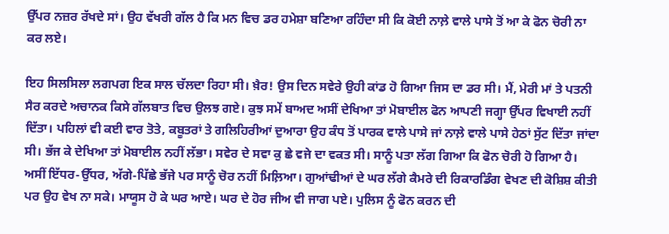ਉੱਪਰ ਨਜ਼ਰ ਰੱਖਦੇ ਸਾਂ। ਉਹ ਵੱਖਰੀ ਗੱਲ ਹੈ ਕਿ ਮਨ ਵਿਚ ਡਰ ਹਮੇਸ਼ਾ ਬਣਿਆ ਰਹਿੰਦਾ ਸੀ ਕਿ ਕੋਈ ਨਾਲ਼ੇ ਵਾਲੇ ਪਾਸੇ ਤੋਂ ਆ ਕੇ ਫੋਨ ਚੋਰੀ ਨਾ ਕਰ ਲਏ।

ਇਹ ਸਿਲਸਿਲਾ ਲਗਪਗ ਇਕ ਸਾਲ ਚੱਲਦਾ ਰਿਹਾ ਸੀ। ਖ਼ੈਰ! ਉਸ ਦਿਨ ਸਵੇਰੇ ਉਹੀ ਕਾਂਡ ਹੋ ਗਿਆ ਜਿਸ ਦਾ ਡਰ ਸੀ। ਮੈਂ, ਮੇਰੀ ਮਾਂ ਤੇ ਪਤਨੀ ਸੈਰ ਕਰਦੇ ਅਚਾਨਕ ਕਿਸੇ ਗੱਲਬਾਤ ਵਿਚ ਉਲਝ ਗਏ। ਕੁਝ ਸਮੇਂ ਬਾਅਦ ਅਸੀਂ ਦੇਖਿਆ ਤਾਂ ਮੋਬਾਈਲ ਫੋਨ ਆਪਣੀ ਜਗ੍ਹਾ ਉੱਪਰ ਵਿਖਾਈ ਨਹੀਂ ਦਿੱਤਾ। ਪਹਿਲਾਂ ਵੀ ਕਈ ਵਾਰ ਤੋਤੇ, ਕਬੂਤਰਾਂ ਤੇ ਗਲਿਹਿਰੀਆਂ ਦੁਆਰਾ ਉਹ ਕੰਧ ਤੋਂ ਪਾਰਕ ਵਾਲੇ ਪਾਸੇ ਜਾਂ ਨਾਲ਼ੇ ਵਾਲੇ ਪਾਸੇ ਹੇਠਾਂ ਸੁੱਟ ਦਿੱਤਾ ਜਾਂਦਾ ਸੀ। ਭੱਜ ਕੇ ਦੇਖਿਆ ਤਾਂ ਮੋਬਾਈਲ ਨਹੀਂ ਲੱਭਾ। ਸਵੇਰ ਦੇ ਸਵਾ ਕੁ ਛੇ ਵਜੇ ਦਾ ਵਕਤ ਸੀ। ਸਾਨੂੰ ਪਤਾ ਲੱਗ ਗਿਆ ਕਿ ਫੋਨ ਚੋਰੀ ਹੋ ਗਿਆ ਹੈ। ਅਸੀਂ ਇੱਧਰ-ਉੱਧਰ, ਅੱਗੇ-ਪਿੱਛੇ ਭੱਜੇ ਪਰ ਸਾਨੂੰ ਚੋਰ ਨਹੀਂ ਮਿਲ਼ਿਆ। ਗੁਆਂਢੀਆਂ ਦੇ ਘਰ ਲੱਗੇ ਕੈਮਰੇ ਦੀ ਰਿਕਾਰਡਿੰਗ ਵੇਖਣ ਦੀ ਕੋਸ਼ਿਸ਼ ਕੀਤੀ ਪਰ ਉਹ ਵੇਖ ਨਾ ਸਕੇ। ਮਾਯੂਸ ਹੋ ਕੇ ਘਰ ਆਏ। ਘਰ ਦੇ ਹੋਰ ਜੀਅ ਵੀ ਜਾਗ ਪਏ। ਪੁਲਿਸ ਨੂੰ ਫੋਨ ਕਰਨ ਦੀ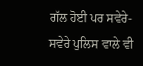ਗੱਲ ਹੋਈ ਪਰ ਸਵੇਰੇ-ਸਵੇਰੇ ਪੁਲਿਸ ਵਾਲੇ ਵੀ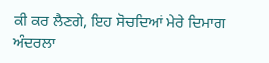ਕੀ ਕਰ ਲੈਣਗੇ, ਇਹ ਸੋਚਦਿਆਂ ਮੇਰੇ ਦਿਮਾਗ ਅੰਦਰਲਾ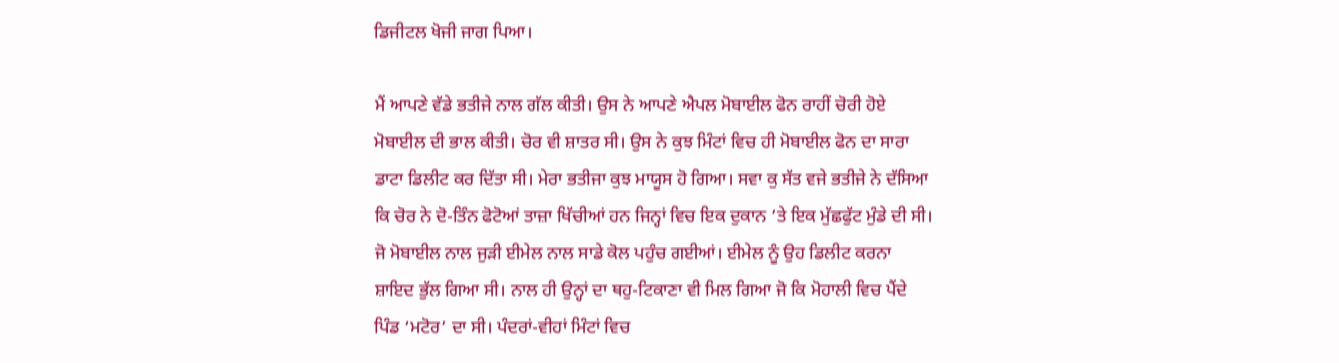ਡਿਜੀਟਲ ਖੋਜੀ ਜਾਗ ਪਿਆ।

ਮੈਂ ਆਪਣੇ ਵੱਡੇ ਭਤੀਜੇ ਨਾਲ ਗੱਲ ਕੀਤੀ। ਉਸ ਨੇ ਆਪਣੇ ਐਪਲ ਮੋਬਾਈਲ ਫੋਨ ਰਾਹੀਂ ਚੋਰੀ ਹੋਏ ਮੋਬਾਈਲ ਦੀ ਭਾਲ ਕੀਤੀ। ਚੋਰ ਵੀ ਸ਼ਾਤਰ ਸੀ। ਉਸ ਨੇ ਕੁਝ ਮਿੰਟਾਂ ਵਿਚ ਹੀ ਮੋਬਾਈਲ ਫੋਨ ਦਾ ਸਾਰਾ ਡਾਟਾ ਡਿਲੀਟ ਕਰ ਦਿੱਤਾ ਸੀ। ਮੇਰਾ ਭਤੀਜਾ ਕੁਝ ਮਾਯੂਸ ਹੋ ਗਿਆ। ਸਵਾ ਕੁ ਸੱਤ ਵਜੇ ਭਤੀਜੇ ਨੇ ਦੱਸਿਆ ਕਿ ਚੋਰ ਨੇ ਦੋ-ਤਿੰਨ ਫੋਟੋਆਂ ਤਾਜ਼ਾ ਖਿੱਚੀਆਂ ਹਨ ਜਿਨ੍ਹਾਂ ਵਿਚ ਇਕ ਦੁਕਾਨ ’ਤੇ ਇਕ ਮੁੱਛਫੁੱਟ ਮੁੰਡੇ ਦੀ ਸੀ। ਜੋ ਮੋਬਾਈਲ ਨਾਲ ਜੁੜੀ ਈਮੇਲ ਨਾਲ ਸਾਡੇ ਕੋਲ ਪਹੁੰਚ ਗਈਆਂ। ਈਮੇਲ ਨੂੰ ਉਹ ਡਿਲੀਟ ਕਰਨਾ ਸ਼ਾਇਦ ਭੁੱਲ ਗਿਆ ਸੀ। ਨਾਲ ਹੀ ਉਨ੍ਹਾਂ ਦਾ ਥਹੁ-ਟਿਕਾਣਾ ਵੀ ਮਿਲ ਗਿਆ ਜੋ ਕਿ ਮੋਹਾਲੀ ਵਿਚ ਪੈਂਦੇ ਪਿੰਡ ‘ਮਟੋਰ’ ਦਾ ਸੀ। ਪੰਦਰਾਂ-ਵੀਹਾਂ ਮਿੰਟਾਂ ਵਿਚ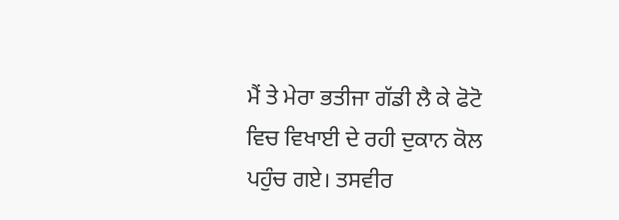ਮੈਂ ਤੇ ਮੇਰਾ ਭਤੀਜਾ ਗੱਡੀ ਲੈ ਕੇ ਫੋਟੋ ਵਿਚ ਵਿਖਾਈ ਦੇ ਰਹੀ ਦੁਕਾਨ ਕੋਲ ਪਹੁੰਚ ਗਏ। ਤਸਵੀਰ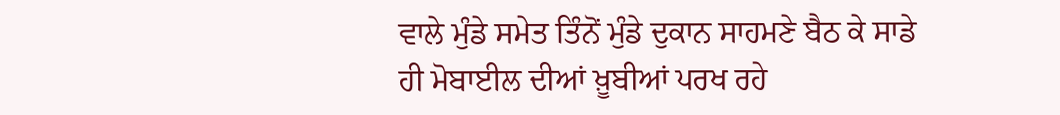ਵਾਲੇ ਮੁੰਡੇ ਸਮੇਤ ਤਿੰਨੋਂ ਮੁੰਡੇ ਦੁਕਾਨ ਸਾਹਮਣੇ ਬੈਠ ਕੇ ਸਾਡੇ ਹੀ ਮੋਬਾਈਲ ਦੀਆਂ ਖ਼ੂਬੀਆਂ ਪਰਖ ਰਹੇ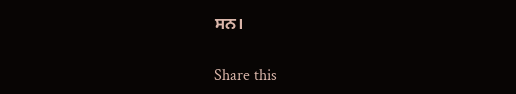ਸਨ।

Share this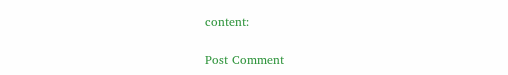content:

Post Comment